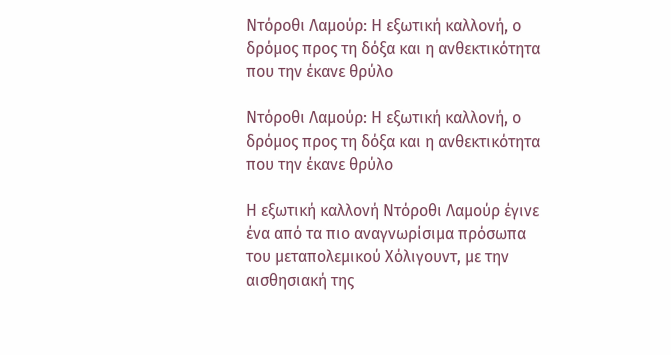Ντόροθι Λαμούρ: Η εξωτική καλλονή, ο δρόμος προς τη δόξα και η ανθεκτικότητα που την έκανε θρύλο

Ντόροθι Λαμούρ: Η εξωτική καλλονή, ο δρόμος προς τη δόξα και η ανθεκτικότητα που την έκανε θρύλο

Η εξωτική καλλονή Ντόροθι Λαμούρ έγινε ένα από τα πιο αναγνωρίσιμα πρόσωπα του μεταπολεμικού Χόλιγουντ, με την αισθησιακή της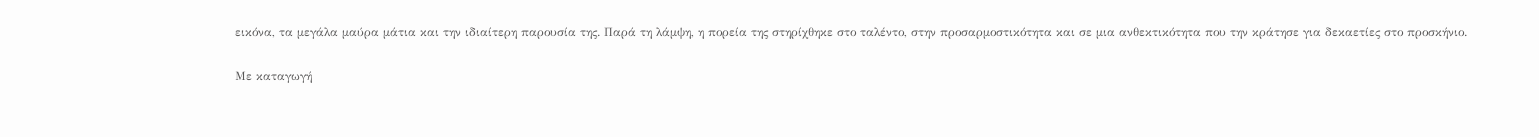εικόνα, τα μεγάλα μαύρα μάτια και την ιδιαίτερη παρουσία της. Παρά τη λάμψη, η πορεία της στηρίχθηκε στο ταλέντο, στην προσαρμοστικότητα και σε μια ανθεκτικότητα που την κράτησε για δεκαετίες στο προσκήνιο.

Με καταγωγή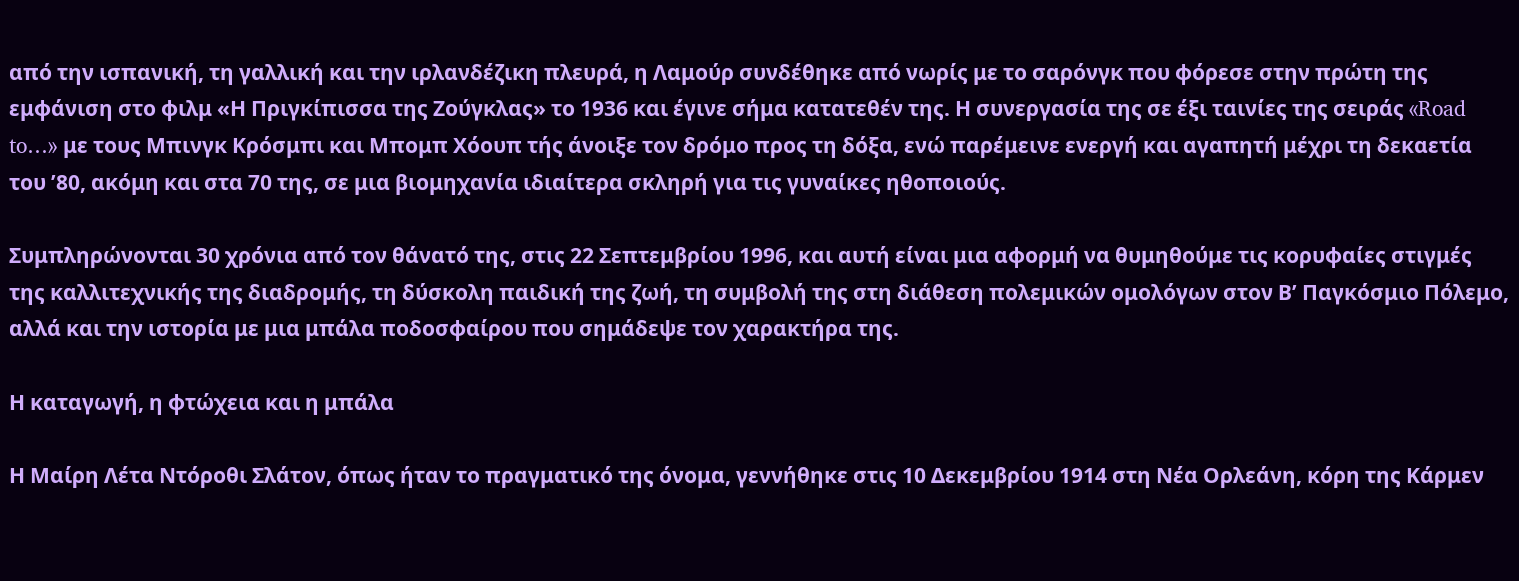από την ισπανική, τη γαλλική και την ιρλανδέζικη πλευρά, η Λαμούρ συνδέθηκε από νωρίς με το σαρόνγκ που φόρεσε στην πρώτη της εμφάνιση στο φιλμ «Η Πριγκίπισσα της Ζούγκλας» το 1936 και έγινε σήμα κατατεθέν της. Η συνεργασία της σε έξι ταινίες της σειράς «Road to…» με τους Μπινγκ Κρόσμπι και Μπομπ Χόουπ τής άνοιξε τον δρόμο προς τη δόξα, ενώ παρέμεινε ενεργή και αγαπητή μέχρι τη δεκαετία του ’80, ακόμη και στα 70 της, σε μια βιομηχανία ιδιαίτερα σκληρή για τις γυναίκες ηθοποιούς.

Συμπληρώνονται 30 χρόνια από τον θάνατό της, στις 22 Σεπτεμβρίου 1996, και αυτή είναι μια αφορμή να θυμηθούμε τις κορυφαίες στιγμές της καλλιτεχνικής της διαδρομής, τη δύσκολη παιδική της ζωή, τη συμβολή της στη διάθεση πολεμικών ομολόγων στον Β’ Παγκόσμιο Πόλεμο, αλλά και την ιστορία με μια μπάλα ποδοσφαίρου που σημάδεψε τον χαρακτήρα της.

Η καταγωγή, η φτώχεια και η μπάλα

Η Μαίρη Λέτα Ντόροθι Σλάτον, όπως ήταν το πραγματικό της όνομα, γεννήθηκε στις 10 Δεκεμβρίου 1914 στη Νέα Ορλεάνη, κόρη της Κάρμεν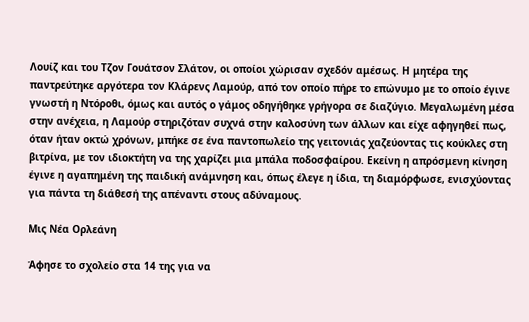Λουίζ και του Τζον Γουάτσον Σλάτον, οι οποίοι χώρισαν σχεδόν αμέσως. Η μητέρα της παντρεύτηκε αργότερα τον Κλάρενς Λαμούρ, από τον οποίο πήρε το επώνυμο με το οποίο έγινε γνωστή η Ντόροθι, όμως και αυτός ο γάμος οδηγήθηκε γρήγορα σε διαζύγιο. Μεγαλωμένη μέσα στην ανέχεια, η Λαμούρ στηριζόταν συχνά στην καλοσύνη των άλλων και είχε αφηγηθεί πως, όταν ήταν οκτώ χρόνων, μπήκε σε ένα παντοπωλείο της γειτονιάς χαζεύοντας τις κούκλες στη βιτρίνα, με τον ιδιοκτήτη να της χαρίζει μια μπάλα ποδοσφαίρου. Εκείνη η απρόσμενη κίνηση έγινε η αγαπημένη της παιδική ανάμνηση και, όπως έλεγε η ίδια, τη διαμόρφωσε, ενισχύοντας για πάντα τη διάθεσή της απέναντι στους αδύναμους.

Μις Νέα Ορλεάνη

Άφησε το σχολείο στα 14 της για να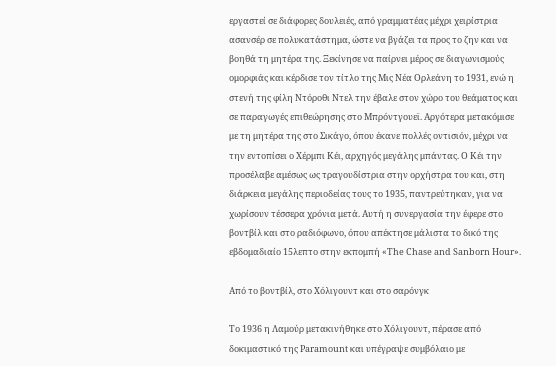εργαστεί σε διάφορες δουλειές, από γραμματέας μέχρι χειρίστρια ασανσέρ σε πολυκατάστημα, ώστε να βγάζει τα προς το ζην και να βοηθά τη μητέρα της. Ξεκίνησε να παίρνει μέρος σε διαγωνισμούς ομορφιάς και κέρδισε τον τίτλο της Μις Νέα Ορλεάνη το 1931, ενώ η στενή της φίλη Ντόροθι Ντελ την έβαλε στον χώρο του θεάματος και σε παραγωγές επιθεώρησης στο Μπρόντγουεϊ. Αργότερα μετακόμισε με τη μητέρα της στο Σικάγο, όπου έκανε πολλές οντισιόν, μέχρι να την εντοπίσει ο Χέρμπι Κέι, αρχηγός μεγάλης μπάντας. Ο Κέι την προσέλαβε αμέσως ως τραγουδίστρια στην ορχήστρα του και, στη διάρκεια μεγάλης περιοδείας τους το 1935, παντρεύτηκαν, για να χωρίσουν τέσσερα χρόνια μετά. Αυτή η συνεργασία την έφερε στο βοντβίλ και στο ραδιόφωνο, όπου απέκτησε μάλιστα το δικό της εβδομαδιαίο 15λεπτο στην εκπομπή «The Chase and Sanborn Hour».

Από το βοντβίλ, στο Χόλιγουντ και στο σαρόνγκ

Το 1936 η Λαμούρ μετακινήθηκε στο Χόλιγουντ, πέρασε από δοκιμαστικό της Paramount και υπέγραψε συμβόλαιο με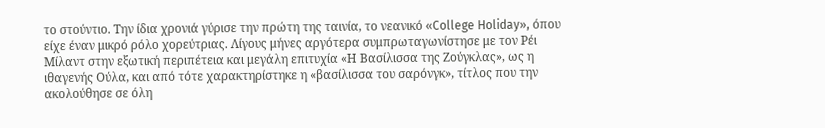το στούντιο. Την ίδια χρονιά γύρισε την πρώτη της ταινία, το νεανικό «College Holiday», όπου είχε έναν μικρό ρόλο χορεύτριας. Λίγους μήνες αργότερα συμπρωταγωνίστησε με τον Ρέι Μίλαντ στην εξωτική περιπέτεια και μεγάλη επιτυχία «Η Βασίλισσα της Ζούγκλας», ως η ιθαγενής Ούλα, και από τότε χαρακτηρίστηκε η «βασίλισσα του σαρόνγκ», τίτλος που την ακολούθησε σε όλη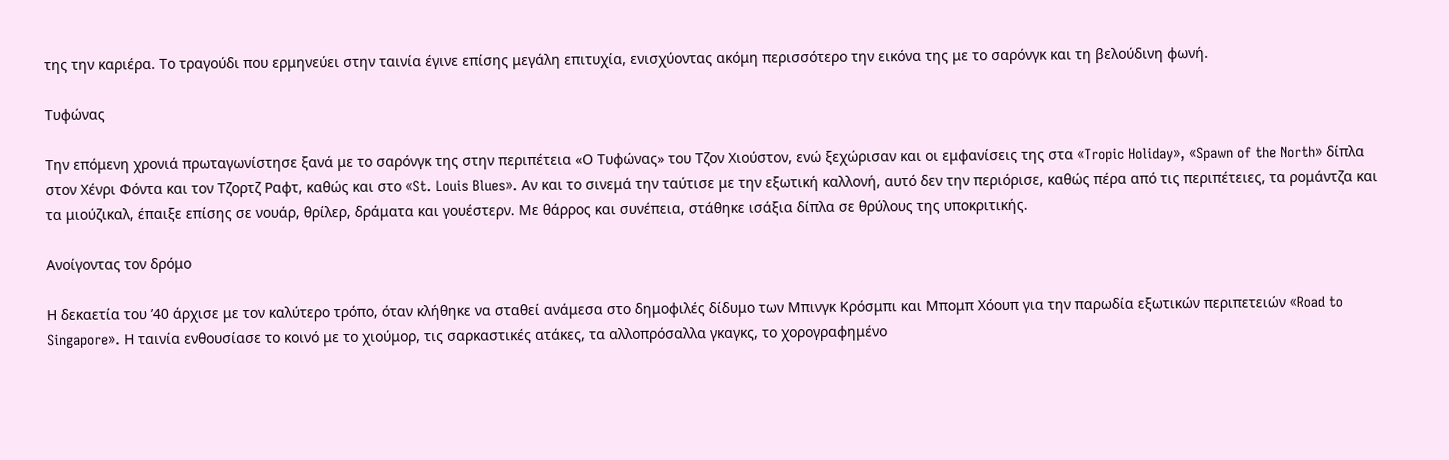της την καριέρα. Το τραγούδι που ερμηνεύει στην ταινία έγινε επίσης μεγάλη επιτυχία, ενισχύοντας ακόμη περισσότερο την εικόνα της με το σαρόνγκ και τη βελούδινη φωνή.

Τυφώνας

Την επόμενη χρονιά πρωταγωνίστησε ξανά με το σαρόνγκ της στην περιπέτεια «Ο Τυφώνας» του Τζον Χιούστον, ενώ ξεχώρισαν και οι εμφανίσεις της στα «Tropic Holiday», «Spawn of the North» δίπλα στον Χένρι Φόντα και τον Τζορτζ Ραφτ, καθώς και στο «St. Louis Blues». Αν και το σινεμά την ταύτισε με την εξωτική καλλονή, αυτό δεν την περιόρισε, καθώς πέρα από τις περιπέτειες, τα ρομάντζα και τα μιούζικαλ, έπαιξε επίσης σε νουάρ, θρίλερ, δράματα και γουέστερν. Με θάρρος και συνέπεια, στάθηκε ισάξια δίπλα σε θρύλους της υποκριτικής.

Ανοίγοντας τον δρόμο

Η δεκαετία του ’40 άρχισε με τον καλύτερο τρόπο, όταν κλήθηκε να σταθεί ανάμεσα στο δημοφιλές δίδυμο των Μπινγκ Κρόσμπι και Μπομπ Χόουπ για την παρωδία εξωτικών περιπετειών «Road to Singapore». Η ταινία ενθουσίασε το κοινό με το χιούμορ, τις σαρκαστικές ατάκες, τα αλλοπρόσαλλα γκαγκς, το χορογραφημένο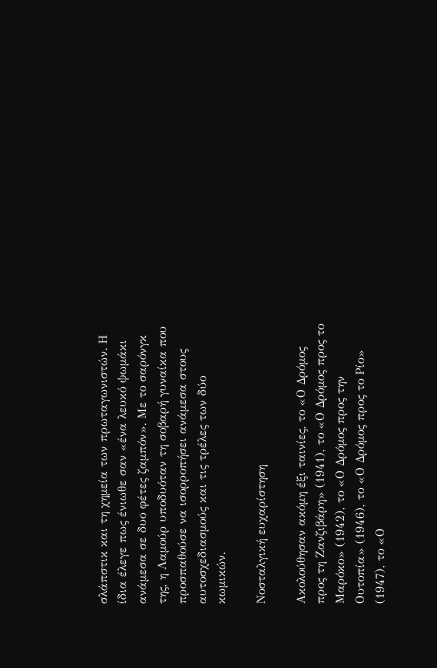σλάπστικ και τη χημεία των πρωταγωνιστών. Η ίδια έλεγε πως ένιωθε σαν «ένα λευκό ψωμάκι ανάμεσα σε δυο φέτες ζαμπόν». Με το σαρόνγκ της, η Λαμούρ υποδυόταν τη σοβαρή γυναίκα που προσπαθούσε να ισορροπήσει ανάμεσα στους αυτοσχεδιασμούς και τις τρέλες των δύο κωμικών.

Νοσταλγική ευχαρίστηση

Ακολούθησαν ακόμη έξι ταινίες, το «Ο Δρόμος προς τη Ζανζιβάρη» (1941), το «Ο Δρόμος προς το Μαρόκο» (1942), το «Ο Δρόμος προς την Ουτοπία» (1946), το «Ο Δρόμος προς το Ρίο» (1947), το «Ο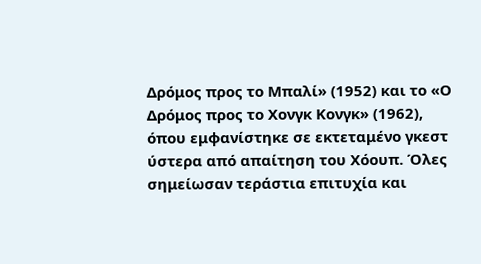Δρόμος προς το Μπαλί» (1952) και το «Ο Δρόμος προς το Χονγκ Κονγκ» (1962), όπου εμφανίστηκε σε εκτεταμένο γκεστ ύστερα από απαίτηση του Χόουπ. Όλες σημείωσαν τεράστια επιτυχία και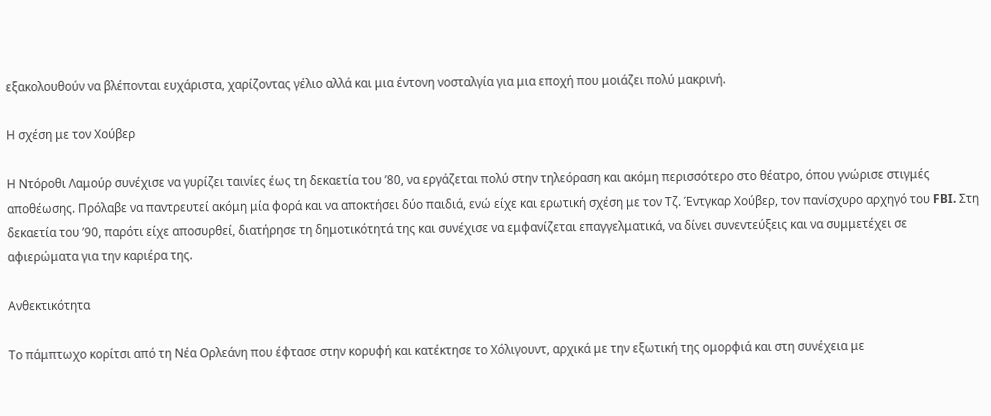εξακολουθούν να βλέπονται ευχάριστα, χαρίζοντας γέλιο αλλά και μια έντονη νοσταλγία για μια εποχή που μοιάζει πολύ μακρινή.

Η σχέση με τον Χούβερ

Η Ντόροθι Λαμούρ συνέχισε να γυρίζει ταινίες έως τη δεκαετία του ’80, να εργάζεται πολύ στην τηλεόραση και ακόμη περισσότερο στο θέατρο, όπου γνώρισε στιγμές αποθέωσης. Πρόλαβε να παντρευτεί ακόμη μία φορά και να αποκτήσει δύο παιδιά, ενώ είχε και ερωτική σχέση με τον Τζ. Έντγκαρ Χούβερ, τον πανίσχυρο αρχηγό του FBI. Στη δεκαετία του ’90, παρότι είχε αποσυρθεί, διατήρησε τη δημοτικότητά της και συνέχισε να εμφανίζεται επαγγελματικά, να δίνει συνεντεύξεις και να συμμετέχει σε αφιερώματα για την καριέρα της.

Ανθεκτικότητα

Το πάμπτωχο κορίτσι από τη Νέα Ορλεάνη που έφτασε στην κορυφή και κατέκτησε το Χόλιγουντ, αρχικά με την εξωτική της ομορφιά και στη συνέχεια με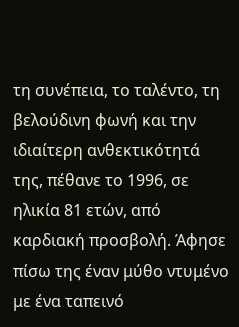τη συνέπεια, το ταλέντο, τη βελούδινη φωνή και την ιδιαίτερη ανθεκτικότητά της, πέθανε το 1996, σε ηλικία 81 ετών, από καρδιακή προσβολή. Άφησε πίσω της έναν μύθο ντυμένο με ένα ταπεινό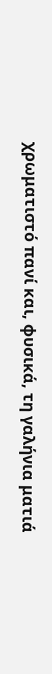χρωματιστό πανί και, φυσικά, τη γαλήνια ματιά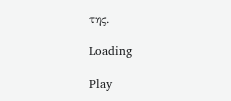της.

Loading

Play